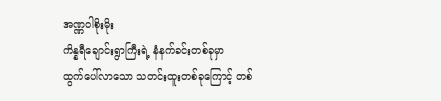အဏ္ဏဝါစိုးမိုး
ကိန္နရီချောင်းရွာကြီးရဲ့ နံနက်ခင်းတစ်ခုမှာ
ထွက်ပေါ်လာသော သတင်းထူးတစ်ခုကြောင့် တစ်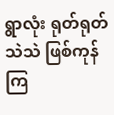ရွာလုံး ရုတ်ရုတ်သဲသဲ ဖြစ်ကုန်ကြ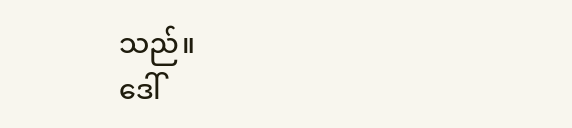သည်။
ဒေါ်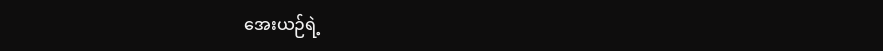အေးယဉ်ရဲ့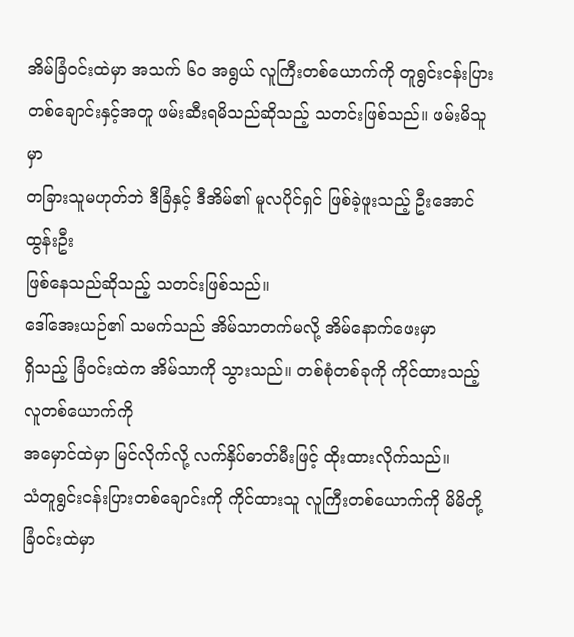အိမ်ခြံဝင်းထဲမှာ အသက် ၆ဝ အရွယ် လူကြီးတစ်ယောက်ကို တူရွင်းငန်းပြား
တစ်ချောင်းနှင့်အတူ ဖမ်းဆီးရမိသည်ဆိုသည့် သတင်းဖြစ်သည်။ ဖမ်းမိသူမှာ
တခြားသူမဟုတ်ဘဲ ဒီခြံနှင့် ဒီအိမ်၏ မူလပိုင်ရှင် ဖြစ်ခဲ့ဖူးသည့် ဦးအောင်ထွန်းဦး
ဖြစ်နေသည်ဆိုသည့် သတင်းဖြစ်သည်။
ဒေါ်အေးယဉ်၏ သမက်သည် အိမ်သာတက်မလို့ အိမ်နောက်ဖေးမှာ
ရှိသည့် ခြံဝင်းထဲက အိမ်သာကို သွားသည်။ တစ်စုံတစ်ခုကို ကိုင်ထားသည့် လူတစ်ယောက်ကို
အမှောင်ထဲမှာ မြင်လိုက်လို့ လက်နှိပ်ဓာတ်မီးဖြင့် ထိုးထားလိုက်သည်။
သံတူရွင်းငန်းပြားတစ်ချောင်းကို ကိုင်ထားသူ လူကြီးတစ်ယောက်ကို မိမိတို့
ခြံဝင်းထဲမှာ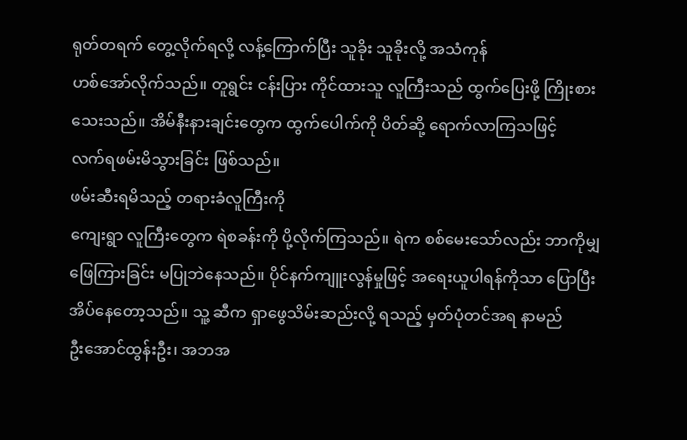ရုတ်တရက် တွေ့လိုက်ရလို့ လန့်ကြောက်ပြီး သူခိုး သူခိုးလို့ အသံကုန်
ဟစ်အော်လိုက်သည်။ တူရွင်း ငန်းပြား ကိုင်ထားသူ လူကြီးသည် ထွက်ပြေးဖို့ ကြိုးစား
သေးသည်။ အိမ်နီးနားချင်းတွေက ထွက်ပေါက်ကို ပိတ်ဆို့ ရောက်လာကြသဖြင့်
လက်ရဖမ်းမိသွားခြင်း ဖြစ်သည်။
ဖမ်းဆီးရမိသည့် တရားခံလူကြီးကို
ကျေးရွာ လူကြီးတွေက ရဲစခန်းကို ပို့လိုက်ကြသည်။ ရဲက စစ်မေးသော်လည်း ဘာကိုမျှ
ဖြေကြားခြင်း မပြုဘဲနေသည်။ ပိုင်နက်ကျူးလွန်မှုဖြင့် အရေးယူပါရန်ကိုသာ ပြောပြီး
အိပ်နေတော့သည်။ သူ့ ဆီက ရှာဖွေသိမ်းဆည်းလို့ ရသည့် မှတ်ပုံတင်အရ နာမည်
ဦးအောင်ထွန်းဦး၊ အဘအ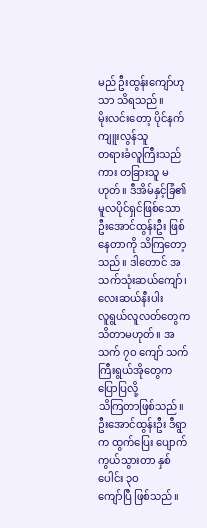မည် ဦးထွန်းကျော်ဟုသာ သိရသည်။
မိုးလင်းတော့ ပိုင်နက် ကျူးလွန်သူ
တရားခံလူကြီးသည်ကား တခြားသူ မဟုတ်။ ဒီအိမ်နှင့်ခြံ၏ မူလပိုင်ရှင်ဖြစ်သော
ဦးအောင်ထွန်းဦး ဖြစ်နေတာကို သိကြတော့သည်။ ဒါတောင် အသက်သုံးဆယ်ကျော်၊ လေးဆယ်နီးပါး
လူရွယ်လူလတ်တွေက သိတာမဟုတ်။ အသက် ၇ဝ ကျော် သက်ကြီးရွယ်အိုတွေက ပြောပြလို့
သိကြတာဖြစ်သည်။ ဦးအောင်ထွန်းဦး ဒီရွာက ထွက်ပြေး ပျောက်ကွယ်သွားတာ နှစ်ပေါင်း ၃ဝ
ကျော်ပြီ ဖြစ်သည်။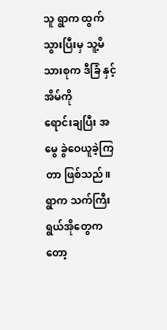သူ ရွာက ထွက်သွားပြီးမှ သူ့မိသားစုက ဒီခြံ နှင့်အိမ်ကို
ရောင်းချပြီး အမွေ ခွဲဝေယူခဲ့ကြတာ ဖြစ်သည်။ ရွာက သက်ကြီးရွယ်အိုတွေကတော့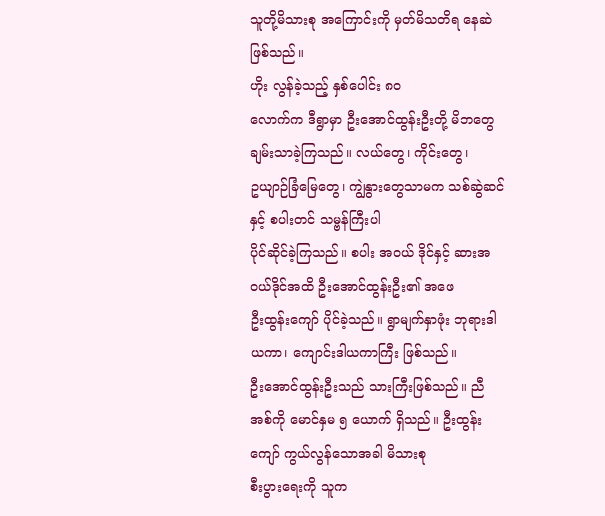သူတို့မိသားစု အကြောင်းကို မှတ်မိသတိရ နေဆဲ ဖြစ်သည်။
ဟိုး လွန်ခဲ့သည့် နှစ်ပေါင်း ၈ဝ
လောက်က ဒီရွာမှာ ဦးအောင်ထွန်းဦးတို့ မိဘတွေ ချမ်းသာခဲ့ကြသည်။ လယ်တွေ၊ ကိုင်းတွေ၊
ဥယျာဉ်ခြံမြေတွေ၊ ကျွဲနွားတွေသာမက သစ်ဆွဲဆင်နှင့် စပါးတင် သမ္ဗန်ကြီးပါ
ပိုင်ဆိုင်ခဲ့ကြသည်။ စပါး အဝယ် ဒိုင်နှင့် ဆားအဝယ်ဒိုင်အထိ ဦးအောင်ထွန်းဦး၏ အဖေ
ဦးထွန်းကျော် ပိုင်ခဲ့သည်။ ရွာမျက်နှာဖုံး ဘုရားဒါယကာ၊ ကျောင်းဒါယကာကြီး ဖြစ်သည်။
ဦးအောင်ထွန်းဦးသည် သားကြီးဖြစ်သည်။ ညီ
အစ်ကို မောင်နှမ ၅ ယောက် ရှိသည်။ ဦးထွန်းကျော် ကွယ်လွန်သောအခါ မိသားစု
စီးပွားရေးကို သူက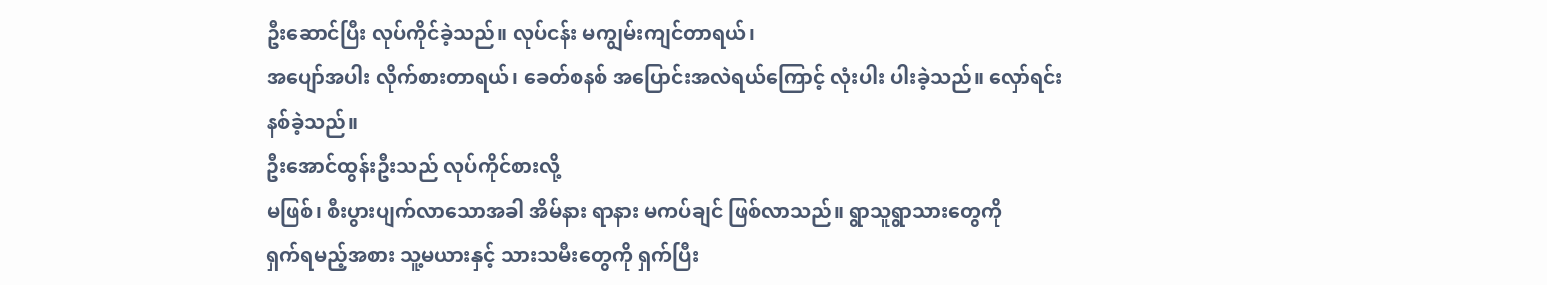ဦးဆောင်ပြီး လုပ်ကိုင်ခဲ့သည်။ လုပ်ငန်း မကျွမ်းကျင်တာရယ်၊
အပျော်အပါး လိုက်စားတာရယ်၊ ခေတ်စနစ် အပြောင်းအလဲရယ်ကြောင့် လုံးပါး ပါးခဲ့သည်။ လှော်ရင်း
နစ်ခဲ့သည်။
ဦးအောင်ထွန်းဦးသည် လုပ်ကိုင်စားလို့
မဖြစ်၊ စီးပွားပျက်လာသောအခါ အိမ်နား ရာနား မကပ်ချင် ဖြစ်လာသည်။ ရွာသူရွာသားတွေကို
ရှက်ရမည့်အစား သူ့မယားနှင့် သားသမီးတွေကို ရှက်ပြီး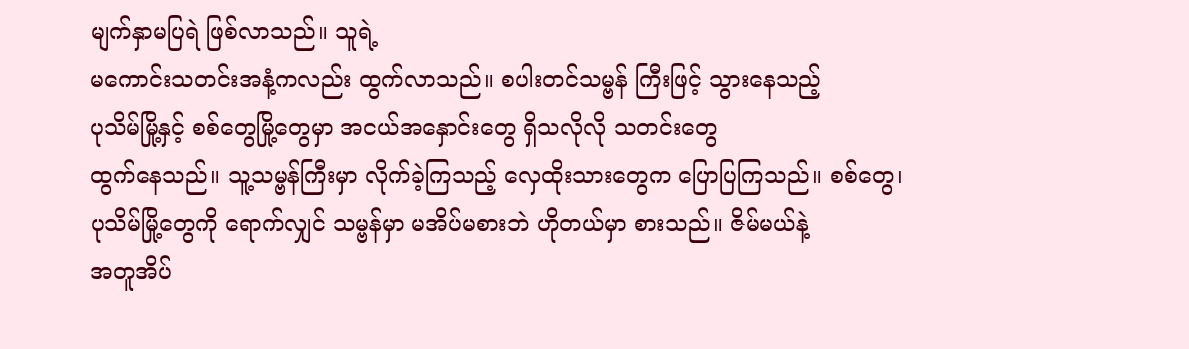မျက်နှာမပြရဲ ဖြစ်လာသည်။ သူရဲ့
မကောင်းသတင်းအနံ့ကလည်း ထွက်လာသည်။ စပါးတင်သမ္ဗန် ကြီးဖြင့် သွားနေသည့်
ပုသိမ်မြို့နှင့် စစ်တွေမြို့တွေမှာ အငယ်အနှောင်းတွေ ရှိသလိုလို သတင်းတွေ
ထွက်နေသည်။ သူ့သမ္ဗန်ကြီးမှာ လိုက်ခဲ့ကြသည့် လှေထိုးသားတွေက ပြောပြကြသည်။ စစ်တွေ၊
ပုသိမ်မြို့တွေကို ရောက်လျှင် သမ္ဗန်မှာ မအိပ်မစားဘဲ ဟိုတယ်မှာ စားသည်။ ဇိမ်မယ်နဲ့
အတူအိပ်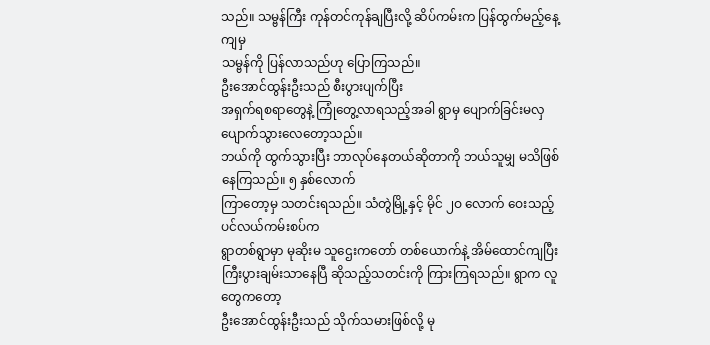သည်။ သမ္ဗန်ကြီး ကုန်တင်ကုန်ချပြီးလို့ ဆိပ်ကမ်းက ပြန်ထွက်မည့်နေ့ကျမှ
သမ္ဗန်ကို ပြန်လာသည်ဟု ပြောကြသည်။
ဦးအောင်ထွန်းဦးသည် စီးပွားပျက်ပြီး
အရှက်ရစရာတွေနဲ့ ကြုံတွေ့လာရသည့်အခါ ရွာမှ ပျောက်ခြင်းမလှ ပျောက်သွားလေတော့သည်။
ဘယ်ကို ထွက်သွားပြီး ဘာလုပ်နေတယ်ဆိုတာကို ဘယ်သူမျှ မသိဖြစ်နေကြသည်။ ၅ နှစ်လောက်
ကြာတော့မှ သတင်းရသည်။ သံတွဲမြို့နှင့် မိုင် ၂ဝ လောက် ဝေးသည့် ပင်လယ်ကမ်းစပ်က
ရွာတစ်ရွာမှာ မုဆိုးမ သူဌေးကတော် တစ်ယောက်နဲ့ အိမ်ထောင်ကျပြီး
ကြီးပွားချမ်းသာနေပြီ ဆိုသည့်သတင်းကို ကြားကြရသည်။ ရွာက လူတွေကတော့
ဦးအောင်ထွန်းဦးသည် သိုက်သမားဖြစ်လို့ မု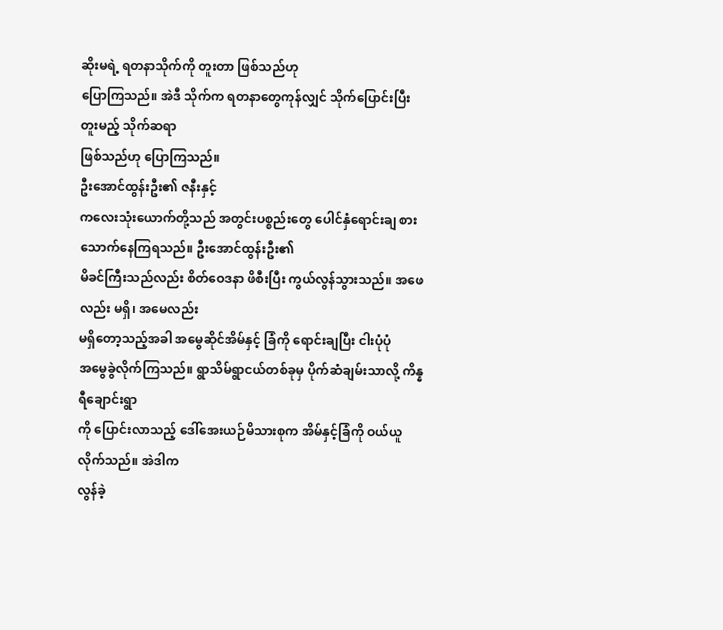ဆိုးမရဲ့ ရတနာသိုက်ကို တူးတာ ဖြစ်သည်ဟု
ပြောကြသည်။ အဲဒီ သိုက်က ရတနာတွေကုန်လျှင် သိုက်ပြောင်းပြီး တူးမည့် သိုက်ဆရာ
ဖြစ်သည်ဟု ပြောကြသည်။
ဦးအောင်ထွန်းဦး၏ ဇနီးနှင့်
ကလေးသုံးယောက်တို့သည် အတွင်းပစ္စည်းတွေ ပေါင်နှံရောင်းချ စားသောက်နေကြရသည်။ ဦးအောင်ထွန်းဦး၏
မိခင်ကြီးသည်လည်း စိတ်ဝေဒနာ ဖိစီးပြီး ကွယ်လွန်သွားသည်။ အဖေလည်း မရှိ၊ အမေလည်း
မရှိတော့သည့်အခါ အမွေဆိုင်အိမ်နှင့် ခြံကို ရောင်းချပြီး ငါးပုံပုံ
အမွေခွဲလိုက်ကြသည်။ ရွာသိမ်ရွာငယ်တစ်ခုမှ ပိုက်ဆံချမ်းသာလို့ ကိန္နရီချောင်းရွာ
ကို ပြောင်းလာသည့် ဒေါ်အေးယဉ်မိသားစုက အိမ်နှင့်ခြံကို ဝယ်ယူလိုက်သည်။ အဲဒါက
လွန်ခဲ့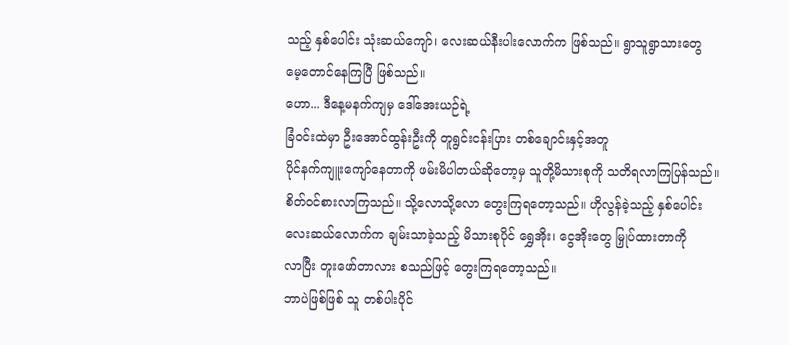သည့် နှစ်ပေါင်း သုံးဆယ်ကျော်၊ လေးဆယ်နီးပါးလောက်က ဖြစ်သည်။ ရွာသူရွာသားတွေ
မေ့တောင်နေကြပြီ ဖြစ်သည်။
ဟော... ဒီနေ့မနက်ကျမှ ဒေါ်အေးယဉ်ရဲ့
ခြံဝင်းထဲမှာ ဦးအောင်ထွန်းဦးကို တူရွင်းငန်းပြား တစ်ချောင်းနှင့်အတူ
ပိုင်နက်ကျူးကျော်နေတာကို ဖမ်းမိပါတယ်ဆိုတော့မှ သူတို့မိသားစုကို သတိရလာကြပြန်သည်။
စိတ်ဝင်စားလာကြသည်။ သို့လောသို့လော တွေးကြရတော့သည်။ ဟိုလွန်ခဲ့သည့် နှစ်ပေါင်း
လေးဆယ်လောက်က ချမ်းသာခဲ့သည့် မိသားစုပိုင် ရွှေအိုး၊ ငွေအိုးတွေ မြှုပ်ထားတာကို
လာပြီး တူးဖော်တာလား စသည်ဖြင့် တွေးကြရတော့သည်။
ဘာပဲဖြစ်ဖြစ် သူ တစ်ပါးပိုင်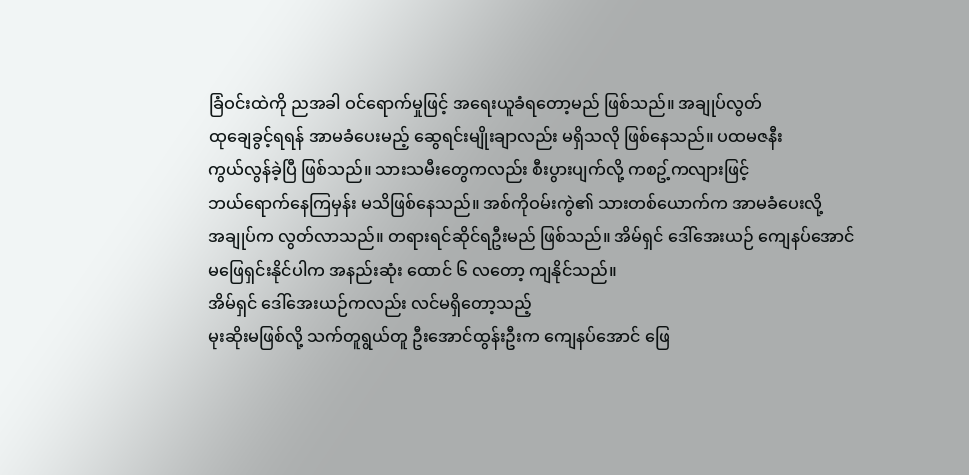ခြံဝင်းထဲကို ညအခါ ဝင်ရောက်မှုဖြင့် အရေးယူခံရတော့မည် ဖြစ်သည်။ အချုပ်လွတ်
ထုချေခွင့်ရရန် အာမခံပေးမည့် ဆွေရင်းမျိုးချာလည်း မရှိသလို ဖြစ်နေသည်။ ပထမဇနီး
ကွယ်လွန်ခဲ့ပြီ ဖြစ်သည်။ သားသမီးတွေကလည်း စီးပွားပျက်လို့ ကစဥ့်ကလျားဖြင့်
ဘယ်ရောက်နေကြမှန်း မသိဖြစ်နေသည်။ အစ်ကိုဝမ်းကွဲ၏ သားတစ်ယောက်က အာမခံပေးလို့
အချုပ်က လွတ်လာသည်။ တရားရင်ဆိုင်ရဦးမည် ဖြစ်သည်။ အိမ်ရှင် ဒေါ်အေးယဉ် ကျေနပ်အောင်
မဖြေရှင်းနိုင်ပါက အနည်းဆုံး ထောင် ၆ လတော့ ကျနိုင်သည်။
အိမ်ရှင် ဒေါ်အေးယဉ်ကလည်း လင်မရှိတော့သည့်
မုးဆိုးမဖြစ်လို့ သက်တူရွယ်တူ ဦးအောင်ထွန်းဦးက ကျေနပ်အောင် ဖြေ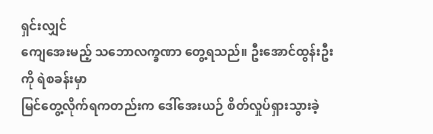ရှင်းလျှင်
ကျေအေးမည့် သဘောလက္ခဏာ တွေ့ရသည်။ ဦးအောင်ထွန်းဦးကို ရဲစခန်းမှာ
မြင်တွေ့လိုက်ရကတည်းက ဒေါ်အေးယဉ် စိတ်လှုပ်ရှားသွားခဲ့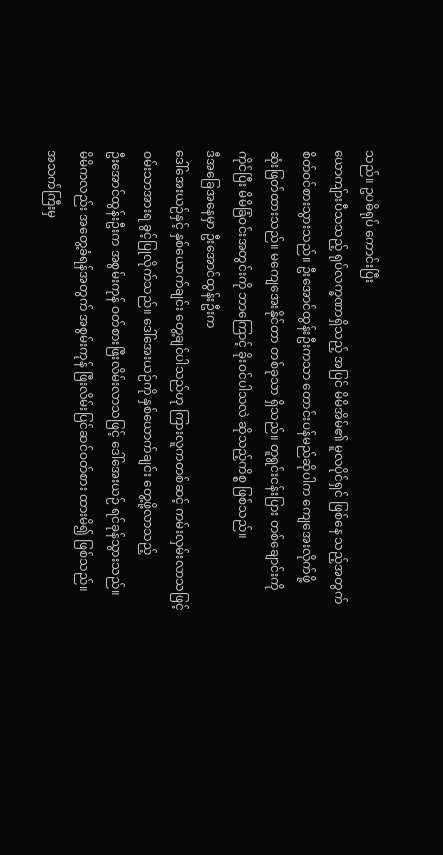သည်။ ဥပဓိရုပ် ကောင်းပြီး
ယောကျ်ားပီသသည့် ရုပ်လက္ခဏာရှိသည့် အပြင် မိမိအိမ်၏ မူလပိုင်ရှင် ဖြစ်နေ သည့်အတွက်
စိတ်ဝင်စားသွားသည်။ ဦးအောင်ထွန်းဦးကသာ တောင်းပန်မည်ဆိုပါက ကျေအေးလိုက်ဖို့
ဆုံးဖြတ်ထားသည်။ မကျေအေးနိုင်တာ တစ်ခုသာ ရှိသည်။ တူရွင်းငန်းပြား တစ်ချောင်းကို
ကိုင်ပြီး မိမိခြံဝင်းအတွင်းကို ဘာကြောင့် ခိုးဝင်ပါသလဲ ဆိုသည့်ကိစ္စ ဖြစ်သည်။
ဒီအခြေအနေမှာ ဦးအောင်ထွန်းဦးက
ဒေါ်အေးယဉ်နှင့် နှစ်ယောက်ချင်း တွေ့ချင်ပါသည်ဟု ကြားလူကတစ်ဆင့် ကမ်းလှမ်းလာသဖြင့်
ဝမ်းသာအားရ ခွင့်ပြုလိုက်သည်။ ဒေါ်အေးယဉ်ကို နှစ်ယောက်ချင်း တွေ့ဖို့လာသည့်
ဦးအောင်ထွန်းဦးက အစွမ်းကုန် ဝတ်စားဖြီးလိမ်းလာသဖြင့် ဒေါ်အေးယဉ် ရင်ခုန်သွားသည်။
မိမိကလည်း အတွေ့ခံရန်အတွက် အစွမ်းကုန် ဖြီးလိမ်းပြင်ဆင်ဝတ်စား ထားမိ၍ ဖြစ်သည်။
အသက်ကြီးမှ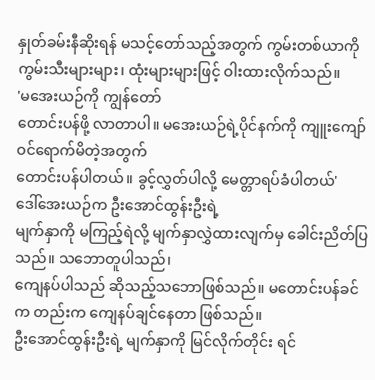နှုတ်ခမ်းနီဆိုးရန် မသင့်တော်သည့်အတွက် ကွမ်းတစ်ယာကို
ကွမ်းသီးများများ၊ ထုံးများများဖြင့် ဝါးထားလိုက်သည်။
'မအေးယဉ်ကို ကျွန်တော်
တောင်းပန်ဖို့ လာတာပါ။ မအေးယဉ်ရဲ့ပိုင်နက်ကို ကျူးကျော် ဝင်ရောက်မိတဲ့အတွက်
တောင်းပန်ပါတယ်။ ခွင့်လွှတ်ပါလို့ မေတ္တာရပ်ခံပါတယ်'
ဒေါ်အေးယဉ်က ဦးအောင်ထွန်းဦးရဲ့
မျက်နှာကို မကြည့်ရဲလို့ မျက်နှာလွှဲထားလျက်မှ ခေါင်းညိတ်ပြသည်။ သဘောတူပါသည်၊
ကျေနပ်ပါသည် ဆိုသည့်သဘောဖြစ်သည်။ မတောင်းပန်ခင်က တည်းက ကျေနပ်ချင်နေတာ ဖြစ်သည်။
ဦးအောင်ထွန်းဦးရဲ့ မျက်နှာကို မြင်လိုက်တိုင်း ရင်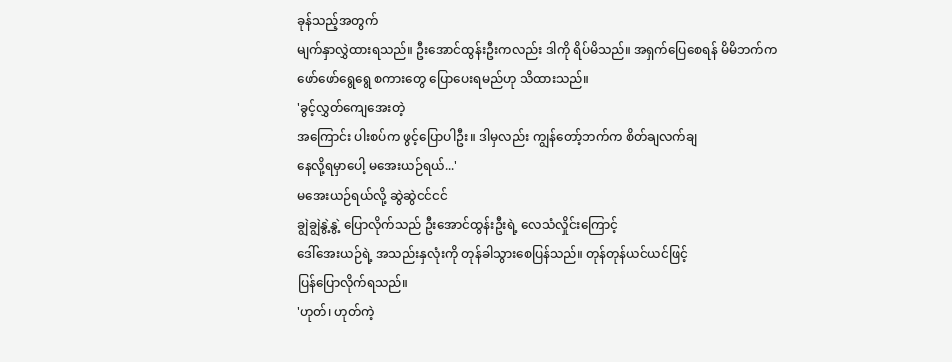ခုန်သည့်အတွက်
မျက်နှာလွှဲထားရသည်။ ဦးအောင်ထွန်းဦးကလည်း ဒါကို ရိပ်မိသည်။ အရှက်ပြေစေရန် မိမိဘက်က
ဖော်ဖော်ရွေရွေ စကားတွေ ပြောပေးရမည်ဟု သိထားသည်။
'ခွင့်လွှတ်ကျေအေးတဲ့
အကြောင်း ပါးစပ်က ဖွင့်ပြောပါဦး။ ဒါမှလည်း ကျွန်တော့်ဘက်က စိတ်ချလက်ချ
နေလို့ရမှာပေါ့ မအေးယဉ်ရယ်...'
မအေးယဉ်ရယ်လို့ ဆွဲဆွဲငင်ငင်
ချွဲချွဲနွဲ့နွဲ့ ပြောလိုက်သည် ဦးအောင်ထွန်းဦးရဲ့ လေသံလှိုင်းကြောင့်
ဒေါ်အေးယဉ်ရဲ့ အသည်းနှလုံးကို တုန်ခါသွားစေပြန်သည်။ တုန်တုန်ယင်ယင်ဖြင့်
ပြန်ပြောလိုက်ရသည်။
'ဟုတ်၊ ဟုတ်ကဲ့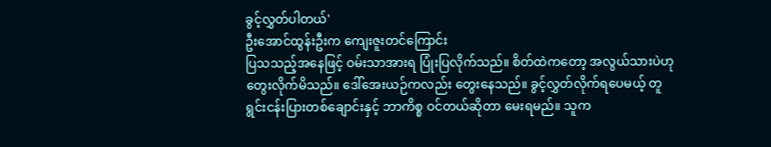ခွင့်လွှတ်ပါတယ်'
ဦးအောင်ထွန်းဦးက ကျေးဇူးတင်ကြောင်း
ပြသသည့်အနေဖြင့် ဝမ်းသာအားရ ပြုံးပြလိုက်သည်။ စိတ်ထဲကတော့ အလွယ်သားပဲဟု
တွေးလိုက်မိသည်။ ဒေါ်အေးယဉ်ကလည်း တွေးနေသည်။ ခွင့်လွှတ်လိုက်ရပေမယ့် တူ
ရွင်းငန်းပြားတစ်ချောင်းနှင့် ဘာကိစ္စ ဝင်တယ်ဆိုတာ မေးရမည်။ သူက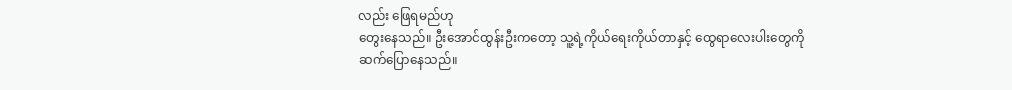လည်း ဖြေရမည်ဟု
တွေးနေသည်။ ဦးအောင်ထွန်းဦးကတော့ သူ့ရဲ့ကိုယ်ရေးကိုယ်တာနှင့် ထွေရာလေးပါးတွေကို
ဆက်ပြောနေသည်။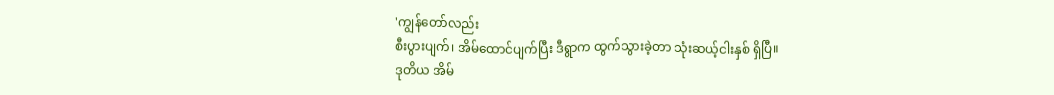'ကျွန်တော်လည်း
စီးပွားပျက်၊ အိမ်ထောင်ပျက်ပြီး ဒီရွာက ထွက်သွားခဲ့တာ သုံးဆယ့်ငါးနှစ် ရှိပြီ။
ဒုတိယ အိမ်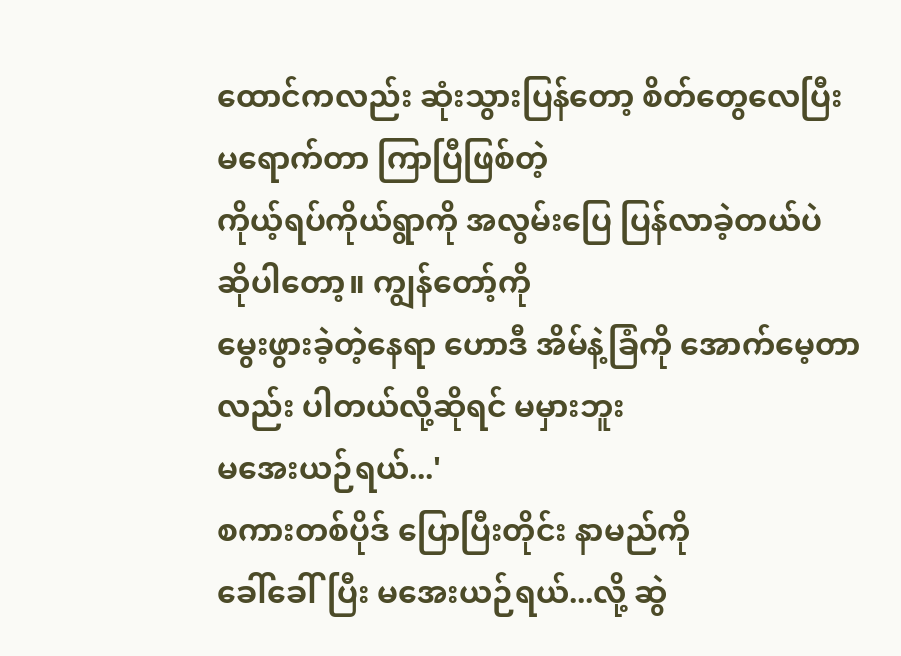ထောင်ကလည်း ဆုံးသွားပြန်တော့ စိတ်တွေလေပြီး မရောက်တာ ကြာပြီဖြစ်တဲ့
ကိုယ့်ရပ်ကိုယ်ရွာကို အလွမ်းပြေ ပြန်လာခဲ့တယ်ပဲ ဆိုပါတော့။ ကျွန်တော့်ကို
မွေးဖွားခဲ့တဲ့နေရာ ဟောဒီ အိမ်နဲ့ခြံကို အောက်မေ့တာလည်း ပါတယ်လို့ဆိုရင် မမှားဘူး
မအေးယဉ်ရယ်...'
စကားတစ်ပိုဒ် ပြောပြီးတိုင်း နာမည်ကို
ခေါ်ခေါ်ပြီး မအေးယဉ်ရယ်...လို့ ဆွဲ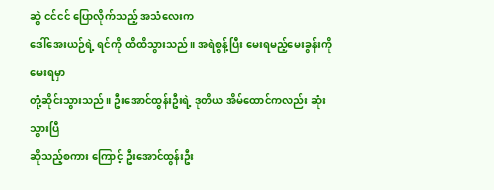ဆွဲ ငင်ငင် ပြောလိုက်သည့် အသံလေးက
ဒေါ်အေးယဉ်ရဲ့ ရင်ကို ထိထိသွားသည်။ အရဲစွန့်ပြီး မေးရမည့်မေးခွန်းကို မေးရမှာ
တုံ့ဆိုင်းသွားသည်။ ဦးအောင်ထွန်းဦးရဲ့ ဒုတိယ အိမ်ထောင်ကလည်း ဆုံးသွားပြီ
ဆိုသည့်စကား ကြောင့် ဦးအောင်ထွန်းဦး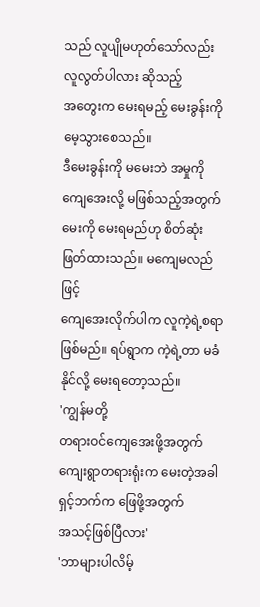သည် လူပျိုမဟုတ်သော်လည်း လူလွတ်ပါလား ဆိုသည့်
အတွေးက မေးရမည့် မေးခွန်းကို မေ့သွားစေသည်။
ဒီမေးခွန်းကို မမေးဘဲ အမှုကို
ကျေအေးလို့ မဖြစ်သည့်အတွက် မေးကို မေးရမည်ဟု စိတ်ဆုံးဖြတ်ထားသည်။ မကျေမလည်ဖြင့်
ကျေအေးလိုက်ပါက လူကဲ့ရဲ့စရာ ဖြစ်မည်။ ရပ်ရွာက ကဲ့ရဲ့တာ မခံနိုင်လို့ မေးရတော့သည်။
'ကျွန်မတို့
တရားဝင်ကျေအေးဖို့အတွက် ကျေးရွာတရားရုံးက မေးတဲ့အခါ ရှင့်ဘက်က ဖြေဖို့အတွက်
အသင့်ဖြစ်ပြီလား'
'ဘာများပါလိမ့်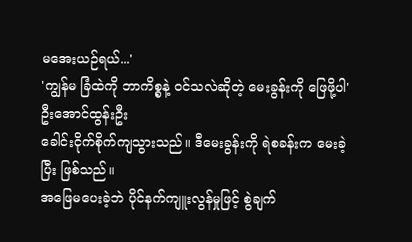မအေးယဉ်ရယ်...'
'ကျွန်မ ခြံထဲကို ဘာကိစ္စနဲ့ ဝင်သလဲဆိုတဲ့ မေးခွန်းကို ဖြေဖို့ပါ'
ဦးအောင်ထွန်းဦး
ခေါင်းငိုက်စိုက်ကျသွားသည်။ ဒီမေးခွန်းကို ရဲစခန်းက မေးခဲ့ပြီး ဖြစ်သည်။
အဖြေမပေးခဲ့ဘဲ ပိုင်နက်ကျူးလွန်မှုဖြင့် စွဲချက်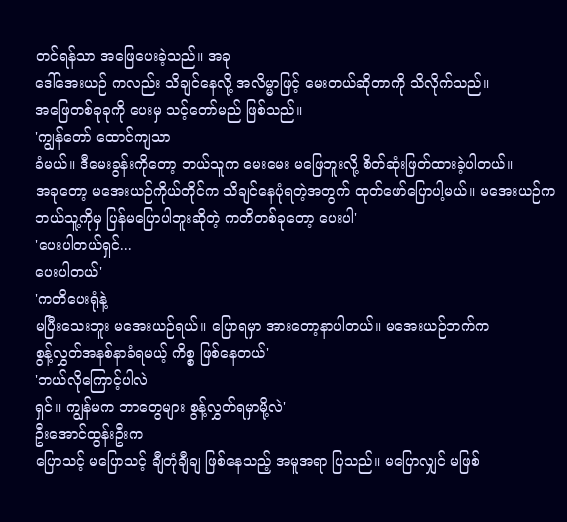တင်ရန်သာ အဖြေပေးခဲ့သည်။ အခု
ဒေါ်အေးယဉ် ကလည်း သိချင်နေလို့ အလိမ္မာဖြင့် မေးတယ်ဆိုတာကို သိလိုက်သည်။
အဖြေတစ်ခုခုကို ပေးမှ သင့်တော်မည် ဖြစ်သည်။
'ကျွန်တော် ထောင်ကျသာ
ခံမယ်။ ဒီမေးခွန်းကိုတော့ ဘယ်သူက မေးမေး မဖြေဘူးလို့ စိတ်ဆုံးဖြတ်ထားခဲ့ပါတယ်။
အခုတော့ မအေးယဉ်ကိုယ်တိုင်က သိချင်နေပုံရတဲ့အတွက် ထုတ်ဖော်ပြောပါ့မယ်။ မအေးယဉ်က
ဘယ်သူ့ကိုမှ ပြန်မပြောပါဘူးဆိုတဲ့ ကတိတစ်ခုတော့ ပေးပါ'
'ပေးပါတယ်ရှင်...
ပေးပါတယ်'
'ကတိပေးရုံနဲ့
မပြီးသေးဘူး မအေးယဉ်ရယ်။ ပြောရမှာ အားတော့နာပါတယ်။ မအေးယဉ်ဘက်က
စွန့်လွှတ်အနစ်နာခံရမယ့် ကိစ္စ ဖြစ်နေတယ်'
'ဘယ်လိုကြောင့်ပါလဲ
ရှင်။ ကျွန်မက ဘာတွေများ စွန့်လွှတ်ရမှာမို့လဲ'
ဦးအောင်ထွန်းဦးက
ပြောသင့် မပြောသင့် ချီတုံချီချ ဖြစ်နေသည့် အမူအရာ ပြသည်။ မပြောလျှင် မဖြစ်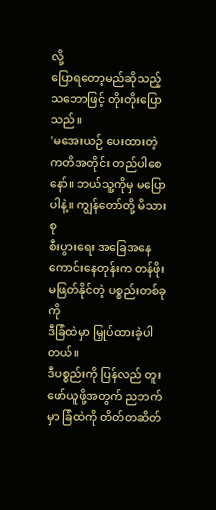လို့
ပြောရတော့မည်ဆိုသည့် သဘောဖြင့် တိုးတိုးပြောသည်။
'မအေးယဉ် ပေးထားတဲ့
ကတိအတိုင်း တည်ပါစေနော်။ ဘယ်သူ့ကိုမှ မပြောပါနဲ့။ ကျွန်တော်တို့ မိသားစု
စီးပွားရေး အခြေအနေ ကောင်းနေတုန်းက တန်ဖိုးမဖြတ်နိုင်တဲ့ ပစ္စည်းတစ်ခုကို
ဒီခြံထဲမှာ မြှုပ်ထားခဲ့ပါတယ်။
ဒီပစ္စည်းကို ပြန်လည် တူးဖော်ယူဖို့အတွက် ညဘက်မှာ ခြံထဲကို တိတ်တဆိတ်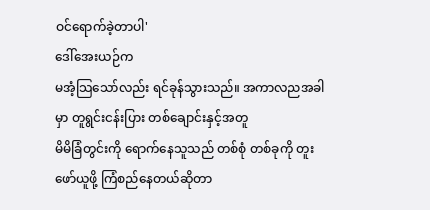ဝင်ရောက်ခဲ့တာပါ'
ဒေါ်အေးယဉ်က
မအံ့သြသော်လည်း ရင်ခုန်သွားသည်။ အကာလညအခါမှာ တူရွင်းငန်းပြား တစ်ချောင်းနှင့်အတူ
မိမိခြံတွင်းကို ရောက်နေသူသည် တစ်စုံ တစ်ခုကို တူးဖော်ယူဖို့ ကြံစည်နေတယ်ဆိုတာ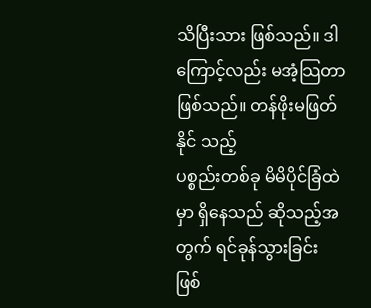သိပြီးသား ဖြစ်သည်။ ဒါကြောင့်လည်း မအံ့သြတာ ဖြစ်သည်။ တန်ဖိုးမဖြတ်နိုင် သည့်
ပစ္စည်းတစ်ခု မိမိပိုင်ခြံထဲမှာ ရှိနေသည် ဆိုသည့်အတွက် ရင်ခုန်သွားခြင်း ဖြစ်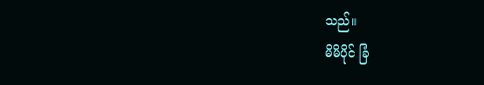သည်။
မိမိပိုင် ခြံ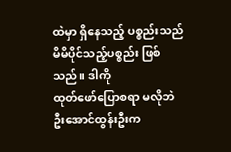ထဲမှာ ရှိနေသည့် ပစ္စည်းသည် မိမိပိုင်သည့်ပစ္စည်း ဖြစ်သည်။ ဒါကို
ထုတ်ဖော်ပြောစရာ မလိုဘဲ ဦးအောင်ထွန်းဦးက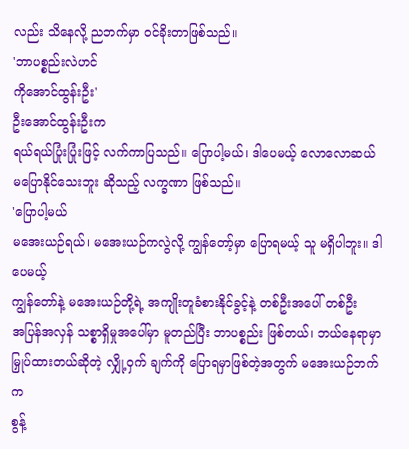လည်း သိနေလို့ ညဘက်မှာ ဝင်ခိုးတာဖြစ်သည်။
'ဘာပစ္စည်းလဲဟင်
ကိုအောင်ထွန်းဦး'
ဦးအောင်ထွန်းဦးက
ရယ်ရယ်ပြုံးပြုံးဖြင့် လက်ကာပြသည်။ ပြောပါ့မယ်၊ ဒါပေမယ့် လောလောဆယ်
မပြောနိုင်သေးဘူး ဆိုသည့် လက္ခဏာ ဖြစ်သည်။
'ပြောပါ့မယ်
မအေးယဉ်ရယ်၊ မအေးယဉ်ကလွဲလို့ ကျွန်တော့်မှာ ပြောရမယ့် သူ မရှိပါဘူး။ ဒါပေမယ့်
ကျွန်တော်နဲ့ မအေးယဉ်တို့ရဲ့ အကျိုးတူခံစားနိုင်ခွင့်နဲ့ တစ်ဦးအပေါ် တစ်ဦး
အပြန်အလှန် သစ္စာရှိမှုအပေါ်မှာ မူတည်ပြီး ဘာပစ္စည်း ဖြစ်တယ်၊ ဘယ်နေရာမှာ
မြှုပ်ထားတယ်ဆိုတဲ့ လျှို့ဝှက် ချက်ကို ပြောရမှာဖြစ်တဲ့အတွက် မအေးယဉ်ဘက်က
စွန့်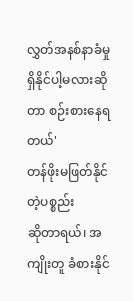လွှတ်အနစ်နာခံမှု ရှိနိုင်ပါ့မလားဆိုတာ စဉ်းစားနေရတယ်'
တန်ဖိုးမဖြတ်နိုင်တဲ့ပစ္စည်း
ဆိုတာရယ်၊ အကျိုးတူ ခံစားနိုင်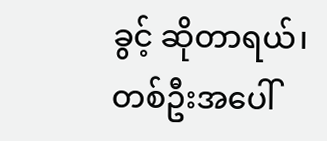ခွင့် ဆိုတာရယ်၊ တစ်ဦးအပေါ်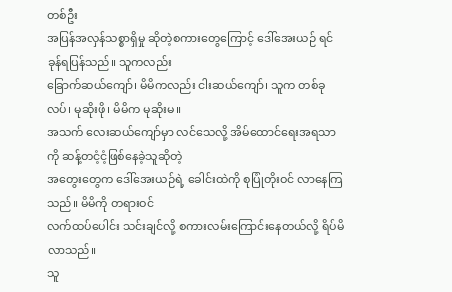တစ်ဦး
အပြန်အလှန်သစ္စာရှိမှု ဆိုတဲ့စကားတွေကြောင့် ဒေါ်အေးယဉ် ရင်ခုန်ရပြန်သည်။ သူကလည်း
ခြောက်ဆယ်ကျော်၊ မိမိကလည်း ငါးဆယ်ကျော်၊ သူက တစ်ခုလပ်၊ မုဆိုးဖို၊ မိမိက မုဆိုးမ။
အသက် လေးဆယ်ကျော်မှာ လင်သေလို့ အိမ်ထောင်ရေးအရသာကို ဆန့်တငံ့ငံ့ဖြစ်နေခဲ့သူဆိုတဲ့
အတွေးတွေက ဒေါ်အေးယဉ်ရဲ့ ခေါင်းထဲကို စုပြုံတိုးဝင် လာနေကြသည်။ မိမိကို တရားဝင်
လက်ထပ်ပေါင်း သင်းချင်လို့ စကားလမ်းကြောင်းနေတယ်လို့ ရိပ်မိလာသည်။
သူ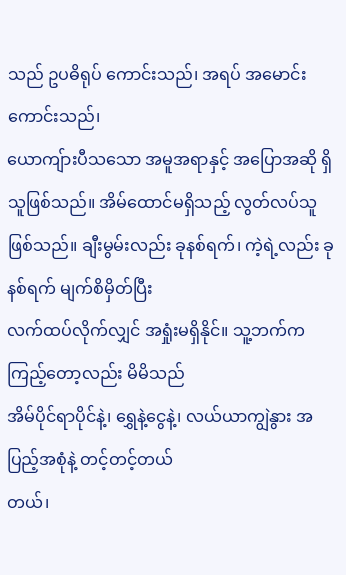သည် ဥပဓိရုပ် ကောင်းသည်၊ အရပ် အမောင်းကောင်းသည်၊
ယောကျ်ားပီသသော အမူအရာနှင့် အပြောအဆို ရှိသူဖြစ်သည်။ အိမ်ထောင်မရှိသည့် လွတ်လပ်သူ
ဖြစ်သည်။ ချီးမွမ်းလည်း ခုနစ်ရက်၊ ကဲ့ရဲ့လည်း ခုနစ်ရက် မျက်စိမှိတ်ပြီး
လက်ထပ်လိုက်လျှင် အရှုံးမရှိနိုင်။ သူ့ဘက်က ကြည့်တော့လည်း မိမိသည်
အိမ်ပိုင်ရာပိုင်နဲ့၊ ရွှေနဲ့ငွေနဲ့၊ လယ်ယာကျွဲနွား အပြည့်အစုံနဲ့ တင့်တင့်တယ်
တယ်၊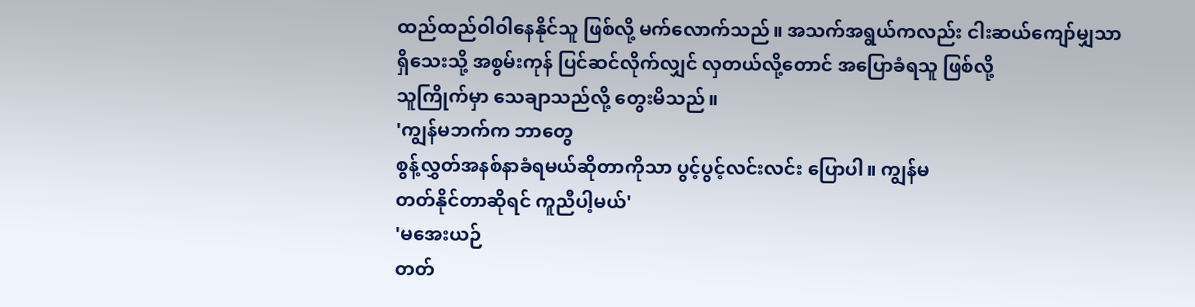ထည်ထည်ဝါဝါနေနိုင်သူ ဖြစ်လို့ မက်လောက်သည်။ အသက်အရွယ်ကလည်း ငါးဆယ်ကျော်မျှသာ
ရှိသေးသို့ အစွမ်းကုန် ပြင်ဆင်လိုက်လျှင် လှတယ်လို့တောင် အပြောခံရသူ ဖြစ်လို့
သူကြိုက်မှာ သေချာသည်လို့ တွေးမိသည်။
'ကျွန်မဘက်က ဘာတွေ
စွန့်လွှတ်အနစ်နာခံရမယ်ဆိုတာကိုသာ ပွင့်ပွင့်လင်းလင်း ပြောပါ။ ကျွန်မ
တတ်နိုင်တာဆိုရင် ကူညီပါ့မယ်'
'မအေးယဉ်
တတ်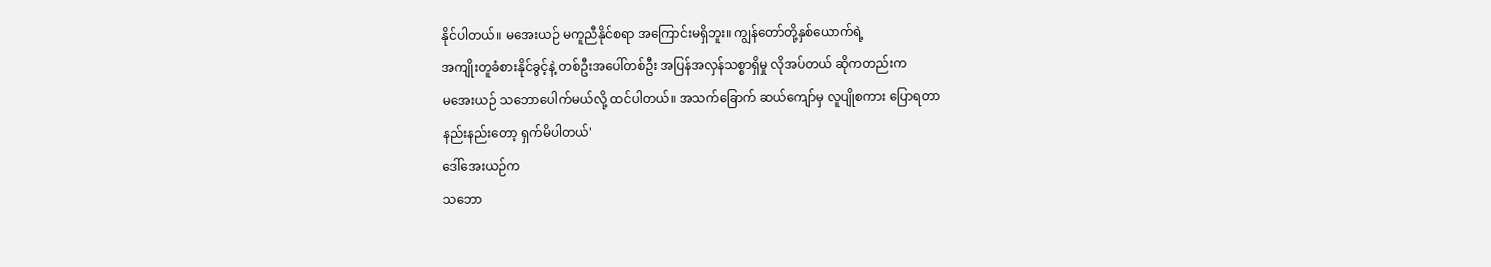နိုင်ပါတယ်။ မအေးယဉ် မကူညီနိုင်စရာ အကြောင်းမရှိဘူး။ ကျွန်တော်တို့နှစ်ယောက်ရဲ့
အကျိုးတူခံစားနိုင်ခွင့်နဲ့ တစ်ဦးအပေါ်တစ်ဦး အပြန်အလှန်သစ္စာရှိမှု လိုအပ်တယ် ဆိုကတည်းက
မအေးယဉ် သဘောပေါက်မယ်လို့ ထင်ပါတယ်။ အသက်ခြောက် ဆယ်ကျော်မှ လူပျိုစကား ပြောရတာ
နည်းနည်းတော့ ရှက်မိပါတယ်'
ဒေါ်အေးယဉ်က
သဘော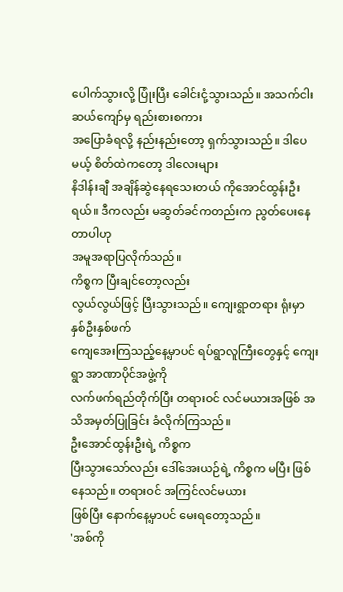ပေါက်သွားလို့ ပြုံးပြီး ခေါင်းငုံ့သွားသည်။ အသက်ငါးဆယ်ကျော်မှ ရည်းစားစကား
အပြောခံရလို့ နည်းနည်းတော့ ရှက်သွားသည်။ ဒါပေမယ့် စိတ်ထဲကတော့ ဒါလေးများ
နိဒါန်းချီ အချိန်ဆွဲနေရသေးတယ် ကိုအောင်ထွန်းဦးရယ်။ ဒီကလည်း မဆွတ်ခင်ကတည်းက ညွတ်ပေးနေတာပါဟု
အမူအရာပြလိုက်သည်။
ကိစ္စက ပြီးချင်တော့လည်း
လွယ်လွယ်ဖြင့် ပြီးသွားသည်။ ကျေးရွာတရား ရုံးမှာ နှစ်ဦးနှစ်ဖက်
ကျေအေးကြသည့်နေ့မှာပင် ရပ်ရွာလူကြီးတွေနှင့် ကျေးရွာ အာဏာပိုင်အဖွဲ့ကို
လက်ဖက်ရည်တိုက်ပြီး တရားဝင် လင်မယားအဖြစ် အသိအမှတ်ပြုခြင်း ခံလိုက်ကြသည်။
ဦးအောင်ထွန်းဦးရဲ့ ကိစ္စက
ပြီးသွားသော်လည်း ဒေါ်အေးယဉ်ရဲ့ ကိစ္စက မပြီး ဖြစ်နေသည်။ တရားဝင် အကြင်လင်မယား
ဖြစ်ပြီး နောက်နေ့မှာပင် မေးရတော့သည်။
'အစ်ကို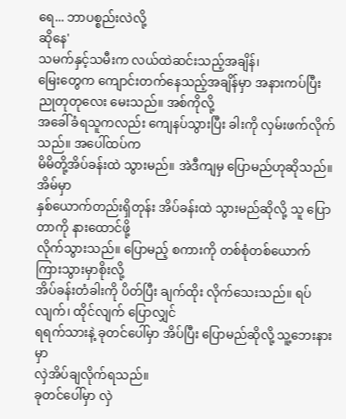ရေ... ဘာပစ္စည်းလဲလို့
ဆိုနေ'
သမက်နှင့်သမီးက လယ်ထဲဆင်းသည့်အချိန်၊
မြေးတွေက ကျောင်းတက်နေသည့်အချိန်မှာ အနားကပ်ပြီး ညုတုတုလေး မေးသည်။ အစ်ကိုလို့
အခေါ်ခံရသူကလည်း ကျေနပ်သွားပြီး ခါးကို လှမ်းဖက်လိုက်သည်။ အပေါ်ထပ်က
မိမိတို့အိပ်ခန်းထဲ သွားမည်။ အဲဒီကျမှ ပြောမည်ဟုဆိုသည်။ အိမ်မှာ
နှစ်ယောက်တည်းရှိတုန်း အိပ်ခန်းထဲ သွားမည်ဆိုလို့ သူ ပြောတာကို နားထောင်ဖို့
လိုက်သွားသည်။ ပြောမည့် စကားကို တစ်စုံတစ်ယောက် ကြားသွားမှာစိုးလို့
အိပ်ခန်းတံခါးကို ပိတ်ပြီး ချက်ထိုး လိုက်သေးသည်။ ရပ်လျက်၊ ထိုင်လျက် ပြောလျှင်
ရရက်သားနဲ့ ခုတင်ပေါ်မှာ အိပ်ပြီး ပြောမည်ဆိုလို့ သူ့ဘေးနားမှာ
လှဲအိပ်ချလိုက်ရသည်။
ခုတင်ပေါ်မှာ လှဲ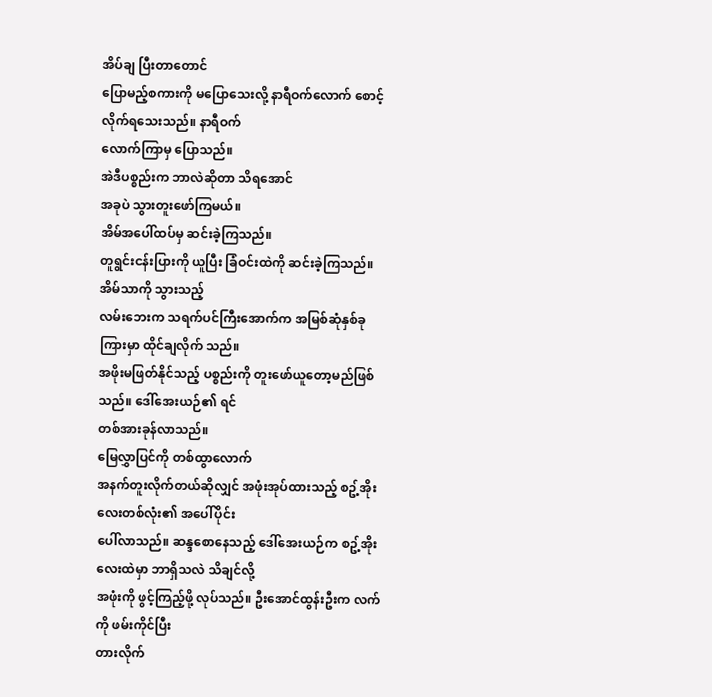အိပ်ချ ပြီးတာတောင်
ပြောမည့်စကားကို မပြောသေးလို့ နာရီဝက်လောက် စောင့်လိုက်ရသေးသည်။ နာရီဝက်
လောက်ကြာမှ ပြောသည်။
အဲဒီပစ္စည်းက ဘာလဲဆိုတာ သိရအောင်
အခုပဲ သွားတူးဖော်ကြမယ်။
အိမ်အပေါ်ထပ်မှ ဆင်းခဲ့ကြသည်။
တူရွင်းငန်းပြားကို ယူပြီး ခြံဝင်းထဲကို ဆင်းခဲ့ကြသည်။ အိမ်သာကို သွားသည့်
လမ်းဘေးက သရက်ပင်ကြီးအောက်က အမြစ်ဆုံနှစ်ခုကြားမှာ ထိုင်ချလိုက် သည်။
အဖိုးမဖြတ်နိုင်သည့် ပစ္စည်းကို တူးဖော်ယူတော့မည်ဖြစ်သည်။ ဒေါ်အေးယဉ်၏ ရင်
တစ်အားခုန်လာသည်။
မြေလွှာပြင်ကို တစ်ထွာလောက်
အနက်တူးလိုက်တယ်ဆိုလျှင် အဖုံးအုပ်ထားသည့် စဥ့်အိုးလေးတစ်လုံး၏ အပေါ်ပိုင်း
ပေါ်လာသည်။ ဆန္ဒစောနေသည့် ဒေါ်အေးယဉ်က စဥ့်အိုးလေးထဲမှာ ဘာရှိသလဲ သိချင်လို့
အဖုံးကို ဖွင့်ကြည့်ဖို့ လုပ်သည်။ ဦးအောင်ထွန်းဦးက လက်ကို ဖမ်းကိုင်ပြီး
တားလိုက်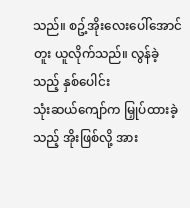သည်။ စဥ့်အိုးလေးပေါ်အောင်တူး ယူလိုက်သည်။ လွန်ခဲ့သည့် နှစ်ပေါင်း
သုံးဆယ်ကျော်က မြှုပ်ထားခဲ့သည့် အိုးဖြစ်လို့ အား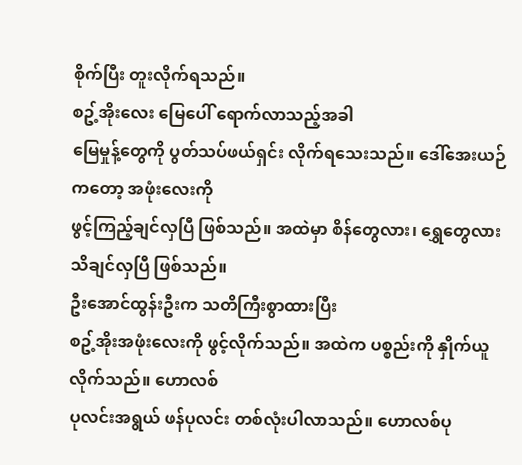စိုက်ပြီး တူးလိုက်ရသည်။
စဥ့်အိုးလေး မြေပေါ် ရောက်လာသည့်အခါ
မြေမှုန့်တွေကို ပွတ်သပ်ဖယ်ရှင်း လိုက်ရသေးသည်။ ဒေါ်အေးယဉ်ကတော့ အဖုံးလေးကို
ဖွင့်ကြည့်ချင်လှပြီ ဖြစ်သည်။ အထဲမှာ စိန်တွေလား၊ ရွှေတွေလား သိချင်လှပြီ ဖြစ်သည်။
ဦးအောင်ထွန်းဦးက သတိကြီးစွာထားပြီး
စဥ့်အိုးအဖုံးလေးကို ဖွင့်လိုက်သည်။ အထဲက ပစ္စည်းကို နှိုက်ယူလိုက်သည်။ ဟောလစ်
ပုလင်းအရွယ် ဖန်ပုလင်း တစ်လုံးပါလာသည်။ ဟောလစ်ပု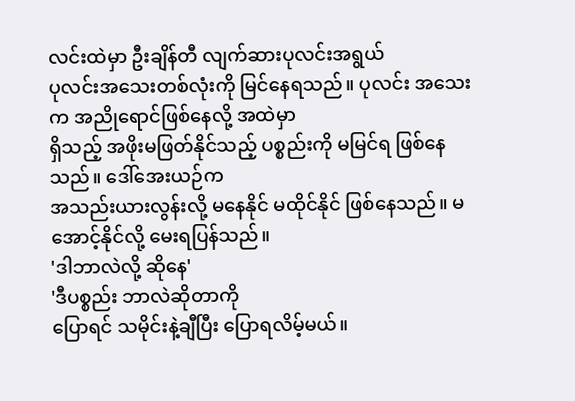လင်းထဲမှာ ဦးချိန်တီ လျက်ဆားပုလင်းအရွယ်
ပုလင်းအသေးတစ်လုံးကို မြင်နေရသည်။ ပုလင်း အသေးက အညိုရောင်ဖြစ်နေလို့ အထဲမှာ
ရှိသည့် အဖိုးမဖြတ်နိုင်သည့် ပစ္စည်းကို မမြင်ရ ဖြစ်နေသည်။ ဒေါ်အေးယဉ်က
အသည်းယားလွန်းလို့ မနေနိုင် မထိုင်နိုင် ဖြစ်နေသည်။ မအောင့်နိုင်လို့ မေးရပြန်သည်။
'ဒါဘာလဲလို့ ဆိုနေ'
'ဒီပစ္စည်း ဘာလဲဆိုတာကို
ပြောရင် သမိုင်းနဲ့ချီပြီး ပြောရလိမ့်မယ်။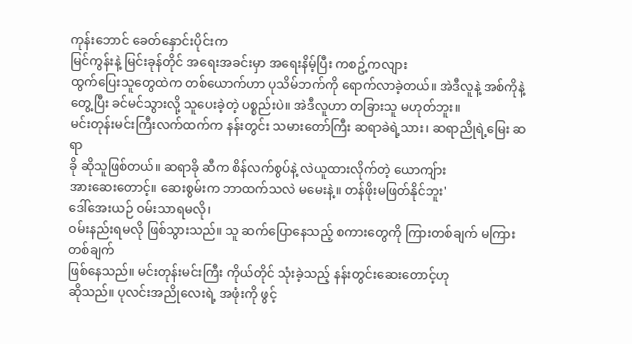ကုန်းဘောင် ခေတ်နှောင်းပိုင်းက
မြင်ကွန်းနဲ့ မြင်းခုန်တိုင် အရေးအခင်းမှာ အရေးနိမ့်ပြီး ကစဥ့်ကလျား
ထွက်ပြေးသူတွေထဲက တစ်ယောက်ဟာ ပုသိမ်ဘက်ကို ရောက်လာခဲ့တယ်။ အဲဒီလူနဲ့ အစ်ကိုနဲ့
တွေ့ပြီး ခင်မင်သွားလို့ သူပေးခဲ့တဲ့ ပစ္စည်းပဲ။ အဲဒီလူဟာ တခြားသူ မဟုတ်ဘူး။
မင်းတုန်းမင်းကြီးလက်ထက်က နန်းတွင်း သမားတော်ကြီး ဆရာခဲရဲ့သား၊ ဆရာညိုရဲ့မြေး ဆရာ
ခို ဆိုသူဖြစ်တယ်။ ဆရာခို ဆီက စိန်လက်စွပ်နဲ့ လဲယူထားလိုက်တဲ့ ယောကျ်ား
အားဆေးတောင့်။ ဆေးစွမ်းက ဘာထက်သလဲ မမေးနဲ့။ တန်ဖိုးမဖြတ်နိုင်ဘူး'
ဒေါ်အေးယဉ် ဝမ်းသာရမလို၊
ဝမ်းနည်းရမလို ဖြစ်သွားသည်။ သူ ဆက်ပြောနေသည့် စကားတွေကို ကြားတစ်ချက် မကြားတစ်ချက်
ဖြစ်နေသည်။ မင်းတုန်းမင်းကြီး ကိုယ်တိုင် သုံးခဲ့သည့် နန်းတွင်းဆေးတောင့်ဟု
ဆိုသည်။ ပုလင်းအညိုလေးရဲ့ အဖုံးကို ဖွင့်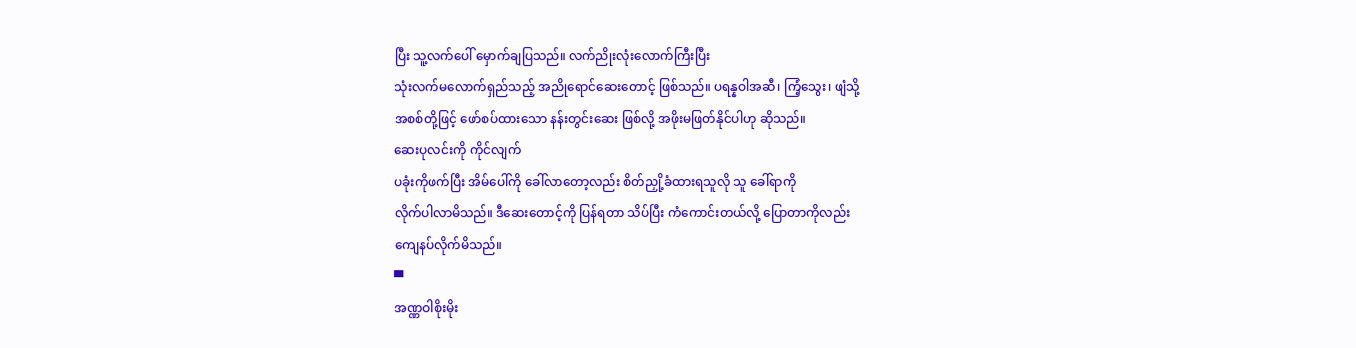ပြီး သူ့လက်ပေါ် မှောက်ချပြသည်။ လက်ညိုးလုံးလောက်ကြီးပြီး
သုံးလက်မလောက်ရှည်သည့် အညိုရောင်ဆေးတောင့် ဖြစ်သည်။ ပရန္နဝါအဆီ၊ ကြံ့သွေး၊ ဖျံသို့
အစစ်တို့ဖြင့် ဖော်စပ်ထားသော နန်းတွင်းဆေး ဖြစ်လို့ အဖိုးမဖြတ်နိုင်ပါဟု ဆိုသည်။
ဆေးပုလင်းကို ကိုင်လျက်
ပခုံးကိုဖက်ပြီး အိမ်ပေါ်ကို ခေါ်လာတော့လည်း စိတ်ညှို့ခံထားရသူလို သူ ခေါ်ရာကို
လိုက်ပါလာမိသည်။ ဒီဆေးတောင့်ကို ပြန်ရတာ သိပ်ပြီး ကံကောင်းတယ်လို့ ပြောတာကိုလည်း
ကျေနပ်လိုက်မိသည်။
▀
အဏ္ဏဝါစိုးမိုး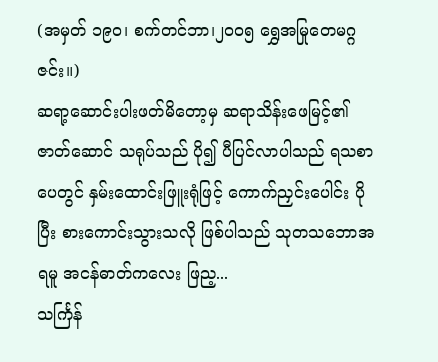(အမှတ် ၁၉၀၊ စက်တင်ဘာ၊၂၀၀၅ ရွှေအမြုတေမဂ္ဂဇင်း။)
ဆရာ့ဆောင်းပါးဖတ်မိတော့မှ ဆရာသိန်းဖေမြင့်၏ ဇာတ်ဆောင် သရုပ်သည် ပို၍ ပီပြင်လာပါသည် ရသစာပေတွင် နှမ်းထောင်းဖြူးရုံဖြင့် ကောက်ညှင်းပေါင်း ပိုပြီး စားကောင်းသွားသလို ဖြစ်ပါသည် သုတသဘောအရမူ အငန်ဓာတ်ကလေး ဖြည့...
သင်္ကြန်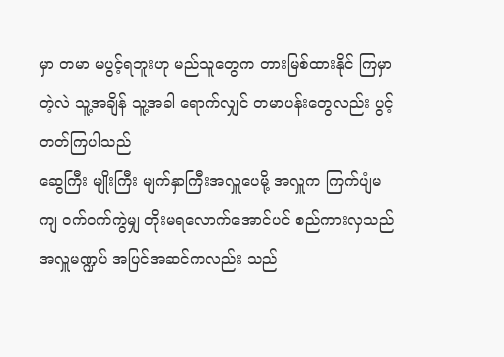မှာ တမာ မပွင့်ရဘူးဟု မည်သူတွေက တားမြစ်ထားနိုင် ကြမှာတဲ့လဲ သူ့အချိန် သူ့အခါ ရောက်လျှင် တမာပန်းတွေလည်း ပွင့်တတ်ကြပါသည်
ဆွေကြီး မျိုးကြီး မျက်နှာကြီးအလှူပေမို့ အလှူက ကြက်ပျံမကျ ဝက်ဝက်ကွဲမျှ တိုးမရလောက်အောင်ပင် စည်ကားလှသည်အလှူမဏ္ဍပ် အပြင်အဆင်ကလည်း သည်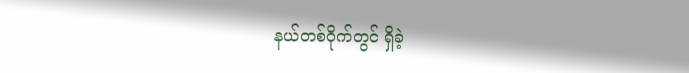နယ်တစ်ဝိုက်တွင် ရှိခဲ့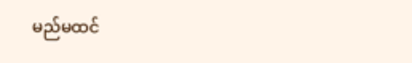မည်မထင်